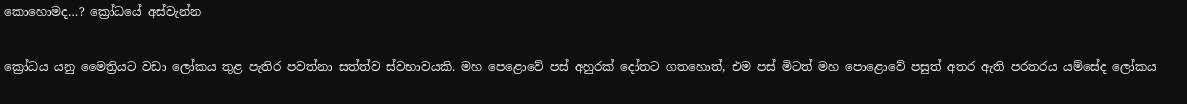කොහොමද…? ක්‍රෝධයේ අස්‌වැන්න

ක්‍රෝධය යනු මෛත්‍රියට වඩා ලෝකය තුළ පැතිර පවත්නා සත්ත්ව ස්‌වභාවයකි. මහ පෙළොවේ පස්‌ අහුරක්‌ දෝතට ගතහොත්, එම පස්‌ මිටත් මහ පොළොවේ පසුත් අතර ඇති පරතරය යම්සේද ලෝකය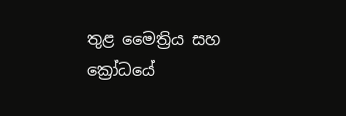තුළ මෛත්‍රිය සහ ක්‍රෝධයේ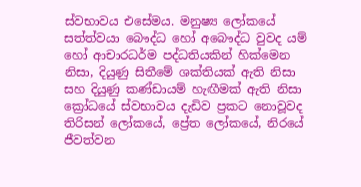ස්‌වභාවය එසේමය. මනුෂ්‍ය ලෝකයේ සත්ත්වයා බෞද්ධ හෝ අබෞද්ධ වුවද යම් හෝ ආචාරධර්ම පද්ධතියකින් හික්‌මෙන නිසා, දියුණු සිතීමේ ශක්‌තියක්‌ ඇති නිසා සහ දියුණු කණ්‌ඩායම් හැඟීමක්‌ ඇති නිසා ක්‍රෝධයේ ස්‌වභාවය දැඩිව ප්‍රකට නොවූවද තිරිසන් ලෝකයේ, ප්‍රේත ලෝකයේ, නිරයේ ජීවත්වන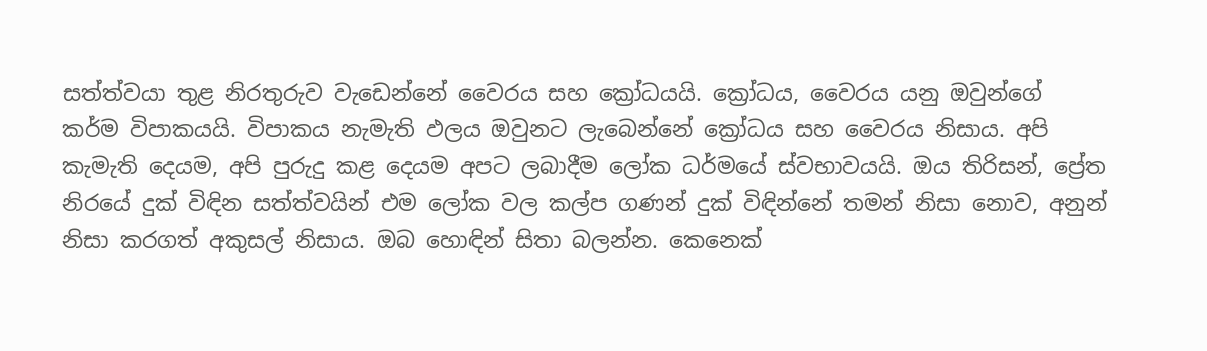සත්ත්වයා තුළ නිරතුරුව වැඩෙන්නේ වෛරය සහ ක්‍රෝධයයි. ක්‍රෝධය, වෛරය යනු ඔවුන්ගේ කර්ම විපාකයයි. විපාකය නැමැති ඵලය ඔවුනට ලැබෙන්නේ ක්‍රෝධය සහ වෛරය නිසාය. අපි කැමැති දෙයම, අපි පුරුදු කළ දෙයම අපට ලබාදීම ලෝක ධර්මයේ ස්‌වභාවයයි. ඔය තිරිසන්, ප්‍රේත නිරයේ දුක්‌ විඳින සත්ත්වයින් එම ලෝක වල කල්ප ගණන් දුක්‌ විඳින්නේ තමන් නිසා නොව, අනුන් නිසා කරගත් අකුසල් නිසාය. ඔබ හොඳින් සිතා බලන්න. කෙනෙක්‌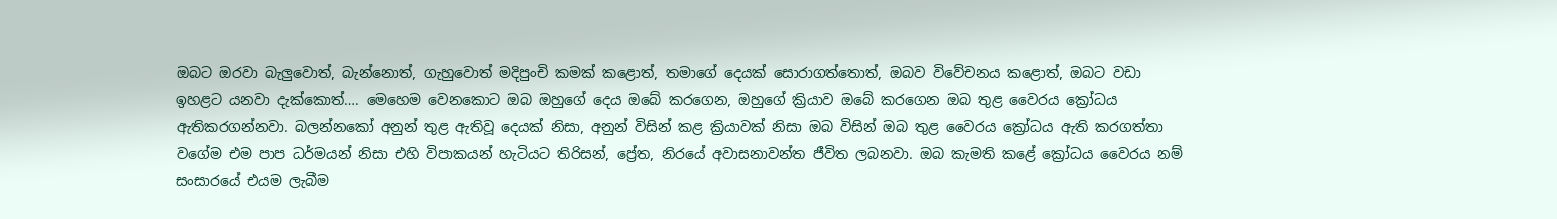ඔබට ඔරවා බැලුවොත්, බැන්නොත්, ගැහුවොත් මදිපුංචි කමක්‌ කළොත්, තමාගේ දෙයක්‌ සොරාගත්තොත්, ඔබව විවේචනය කළොත්, ඔබට වඩා ඉහළට යනවා දැක්‌කොත්…. මෙහෙම වෙනකොට ඔබ ඔහුගේ දෙය ඔබේ කරගෙන, ඔහුගේ ක්‍රියාව ඔබේ කරගෙන ඔබ තුළ වෛරය ක්‍රෝධය ඇතිකරගන්නවා. බලන්නකෝ අනුන් තුළ ඇතිවූ දෙයක්‌ නිසා, අනුන් විසින් කළ ක්‍රියාවක්‌ නිසා ඔබ විසින් ඔබ තුළ වෛරය ක්‍රෝධය ඇති කරගත්තා වගේම එම පාප ධර්මයන් නිසා එහි විපාකයන් හැටියට තිරිසන්, ප්‍රේත, නිරයේ අවාසනාවන්ත ජීවිත ලබනවා. ඔබ කැමති කළේ ක්‍රෝධය වෛරය නම් සංසාරයේ එයම ලැබීම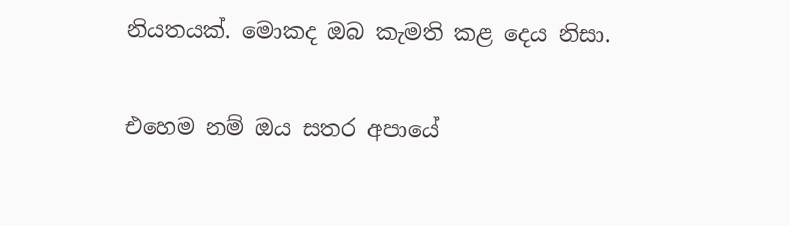නියතයක්‌. මොකද ඔබ කැමති කළ දෙය නිසා.

එහෙම නම් ඔය සතර අපායේ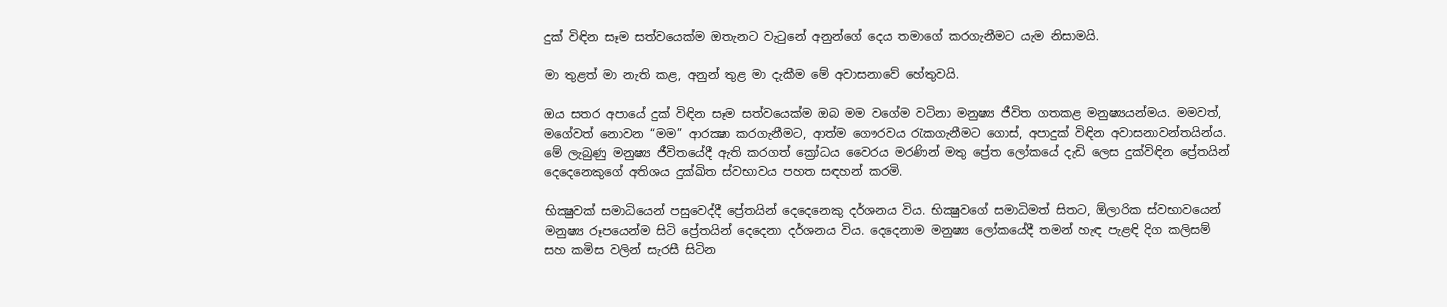දුක්‌ විඳින සෑම සත්වයෙක්‌ම ඔතැනට වැටුනේ අනුන්ගේ දෙය තමාගේ කරගැනීමට යැම නිසාමයි.

මා තුළත් මා නැති කළ, අනුන් තුළ මා දැකීම මේ අවාසනාවේ හේතුවයි.

ඔය සතර අපායේ දුක්‌ විඳින සෑම සත්වයෙක්‌ම ඔබ මම වගේම වටිනා මනුෂ්‍ය ජීවිත ගතකළ මනුෂ්‍යයන්මය. මමවත්, මගේවත් නොවන “මම” ආරක්‍ෂා කරගැනීමට, ආත්ම ගෞරවය රැකගැනීමට ගොස්‌, අපාදුක්‌ විඳින අවාසනාවන්තයින්ය. මේ ලැබුණු මනුෂ්‍ය ජීවිතයේදී ඇති කරගත් ක්‍රෝධය වෛරය මරණින් මතු ප්‍රේත ලෝකයේ දැඩි ලෙස දුක්‌විඳින ප්‍රේතයින් දෙදෙනෙකුගේ අතිශය දුක්‌ඛිත ස්‌වභාවය පහත සඳහන් කරමි.

භික්‍ෂුවක්‌ සමාධියෙන් පසුවෙද්දී ප්‍රේතයින් දෙදෙනෙකු දර්ශනය විය. භික්‍ෂුවගේ සමාධිමත් සිතට, ඕලාරික ස්‌වභාවයෙන් මනුෂ්‍ය රූපයෙන්ම සිටි ප්‍රේතයින් දෙදෙනා දර්ශනය විය. දෙදෙනාම මනුෂ්‍ය ලෝකයේදී තමන් හැඳ පැළඳි දිග කලිසම් සහ කමිස වලින් සැරසී සිටින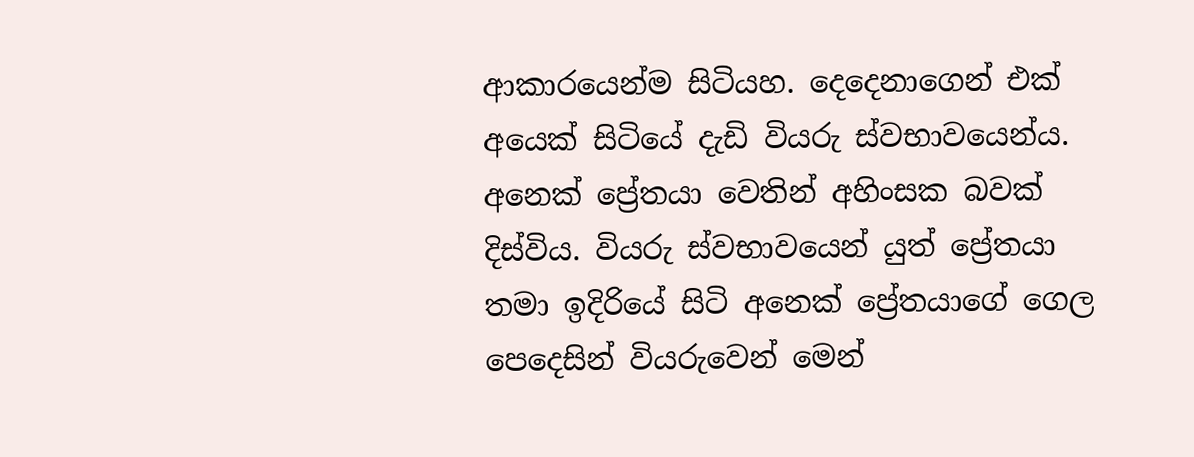ආකාරයෙන්ම සිටියහ. දෙදෙනාගෙන් එක්‌ අයෙක්‌ සිටියේ දැඩි වියරු ස්‌වභාවයෙන්ය. අනෙක්‌ ප්‍රේතයා වෙතින් අහිංසක බවක්‌ දිස්‌විය. වියරු ස්‌වභාවයෙන් යුත් ප්‍රේතයා තමා ඉදිරියේ සිටි අනෙක්‌ ප්‍රේතයාගේ ගෙල පෙදෙසින් වියරුවෙන් මෙන්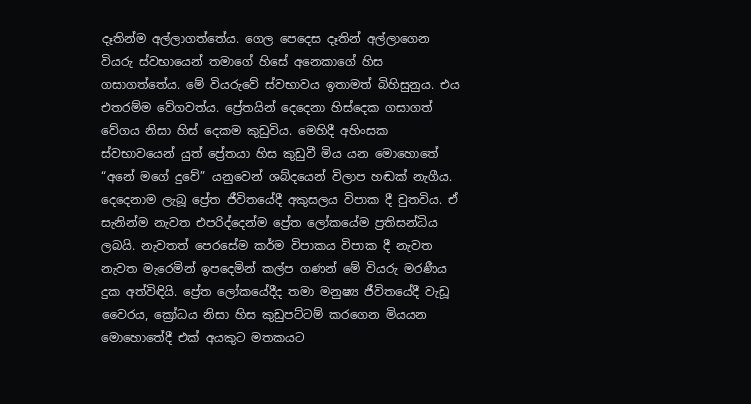දෑතින්ම අල්ලාගත්තේය. ගෙල පෙදෙස දෑතින් අල්ලාගෙන වියරු ස්‌වභායෙන් තමාගේ හිසේ අනෙකාගේ හිස ගසාගත්තේය. මේ වියරුවේ ස්‌වභාවය ඉතාමත් බිහිසුනුය. එය එතරම්ම වේගවත්ය. ප්‍රේතයින් දෙදෙනා හිස්‌දෙක ගසාගත් වේගය නිසා හිස්‌ දෙකම කුඩුවිය. මෙහිදී අහිංසක ස්‌වභාවයෙන් යුත් ප්‍රේතයා හිස කුඩුවී මිය යන මොහොතේ “අනේ මගේ දුවේ” යනුවෙන් ශබ්දයෙන් විලාප හඬක්‌ නැගීය. දෙදෙනාම ලැබූ ප්‍රේත ජීවිතයේදී අකුසලය විපාක දී චුතවිය. ඒ සැනින්ම නැවත එපරිද්දෙන්ම ප්‍රේත ලෝකයේම ප්‍රතිසන්ධිය ලබයි. නැවතත් පෙරසේම කර්ම විපාකය විපාක දී නැවත නැවත මැරෙමින් ඉපදෙමින් කල්ප ගණන් මේ වියරු මරණීය දුක අත්විඳියි. ප්‍රේත ලෝකයේදීද තමා මනුෂ්‍ය ජීවිතයේදී වැඩූ වෛරය, ක්‍රෝධය නිසා හිස කුඩුපට්‌ටම් කරගෙන මියයන මොහොතේදී එක්‌ අයකුට මතකයට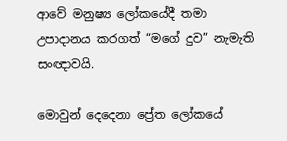ආවේ මනුෂ්‍ය ලෝකයේදී තමා උපාදානය කරගත් “මගේ දුව” නැමැති සංඥාවයි.

මොවුන් දෙදෙනා ප්‍රේත ලෝකයේ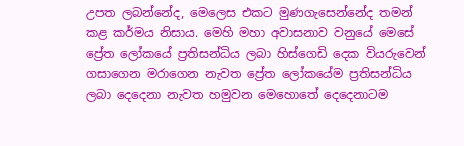උපත ලබන්නේද, මෙලෙස එකට මුණගැසෙන්නේද තමන් කළ කර්මය නිසාය. මෙහි මහා අවාසනාව වනුයේ මෙසේ ප්‍රේත ලෝකයේ ප්‍රතිසන්ධිය ලබා හිස්‌ගෙඩි දෙක වියරුවෙන් ගසාගෙන මරාගෙන නැවත ප්‍රේත ලෝකයේම ප්‍රතිසන්ධිය ලබා දෙදෙනා නැවත හමුවන මෙහොතේ දෙදෙනාටම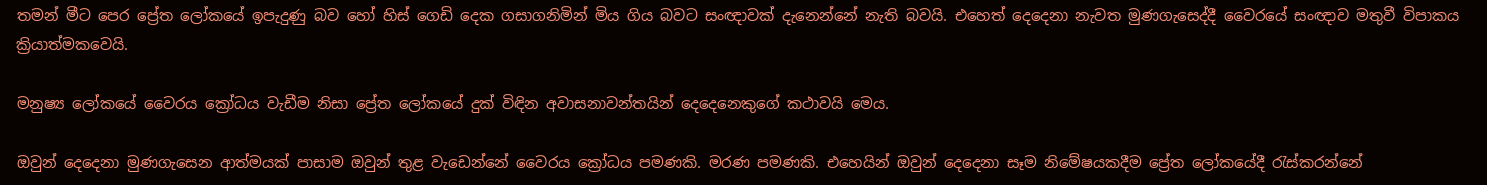තමන් මීට පෙර ප්‍රේත ලෝකයේ ඉපැදුණු බව හෝ හිස්‌ ගෙඩි දෙක ගසාගනිමින් මිය ගිය බවට සංඥාවක්‌ දැනෙන්නේ නැති බවයි. එහෙත් දෙදෙනා නැවත මුණගැසෙද්දී වෛරයේ සංඥාව මතුවී විපාකය ක්‍රියාත්මකවෙයි.

මනුෂ්‍ය ලෝකයේ වෛරය ක්‍රෝධය වැඩීම නිසා ප්‍රේත ලෝකයේ දුක්‌ විඳින අවාසනාවන්තයින් දෙදෙනෙකුගේ කථාවයි මෙය.

ඔවුන් දෙදෙනා මුණගැසෙන ආත්මයක්‌ පාසාම ඔවුන් තුළ වැඩෙන්නේ වෛරය ක්‍රෝධය පමණකි. මරණ පමණකි. එහෙයින් ඔවුන් දෙදෙනා සෑම නිමේෂයකදීම ප්‍රේත ලෝකයේදී රැස්‌කරන්නේ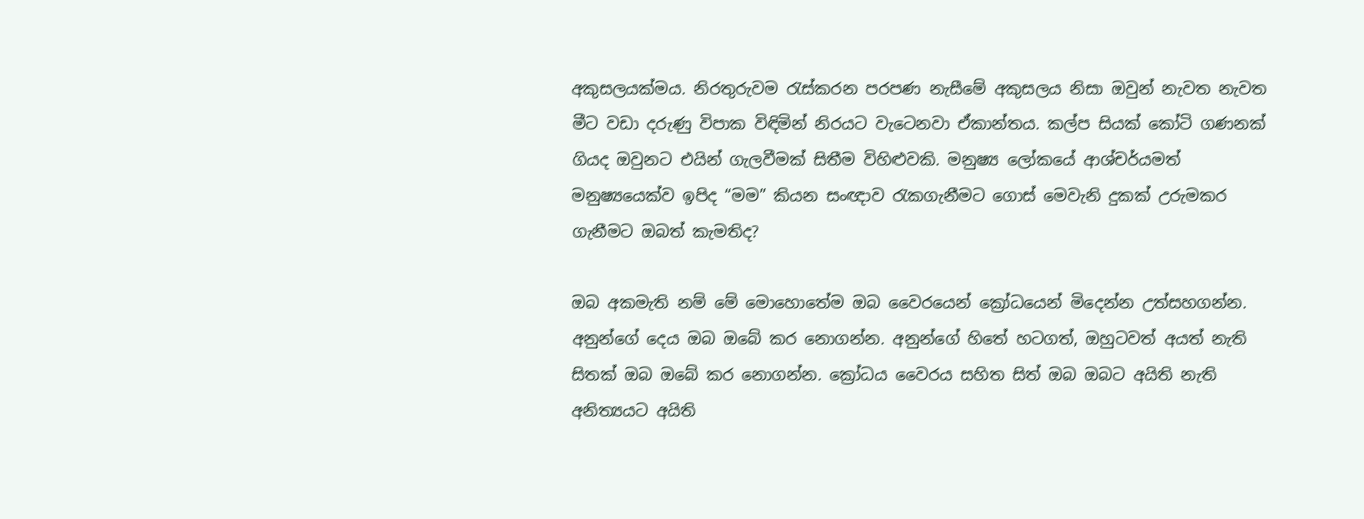අකුසලයක්‌මය. නිරතුරුවම රැස්‌කරන පරපණ නැසීමේ අකුසලය නිසා ඔවුන් නැවත නැවත මීට වඩා දරුණු විපාක විඳිමින් නිරයට වැටෙනවා ඒකාන්තය. කල්ප සියක්‌ කෝටි ගණනක්‌ ගියද ඔවුනට එයින් ගැලවීමක්‌ සිතීම විහිළුවකි. මනුෂ්‍ය ලෝකයේ ආශ්චර්යමත් මනුෂ්‍යයෙක්‌ව ඉපිද “මම” කියන සංඥාව රැකගැනීමට ගොස්‌ මෙවැනි දුකක්‌ උරුමකර ගැනීමට ඔබත් කැමතිද?

ඔබ අකමැති නම් මේ මොහොතේම ඔබ වෛරයෙන් ක්‍රෝධයෙන් මිදෙන්න උත්සහගන්න. අනුන්ගේ දෙය ඔබ ඔබේ කර නොගන්න. අනුන්ගේ හිතේ හටගත්, ඔහුටවත් අයත් නැති සිතක්‌ ඔබ ඔබේ කර නොගන්න. ක්‍රෝධය වෛරය සහිත සිත් ඔබ ඔබට අයිති නැති අනිත්‍යයට අයිති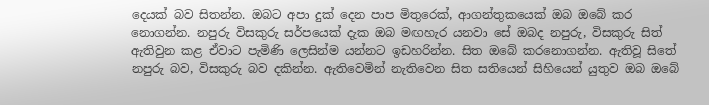දෙයක්‌ බව සිතන්න. ඔබට අපා දුක්‌ දෙන පාප මිතුරෙක්‌, ආගන්තුකයෙක්‌ ඔබ ඔබේ කර නොගන්න. නපුරු විසකුරු සර්පයෙක්‌ දැක ඔබ මඟහැර යනවා සේ ඔබද නපුරු, විසකුරු සිත් ඇතිවුන කළ ඒවාට පැමිණි ලෙසින්ම යන්නට ඉඩහරින්න. සිත ඔබේ කරනොගන්න. ඇතිවූ සිතේ නපුරු බව, විසකුරු බව දකින්න. ඇතිවෙමින් නැතිවෙන සිත සතියෙන් සිහියෙන් යුතුව ඔබ ඔබේ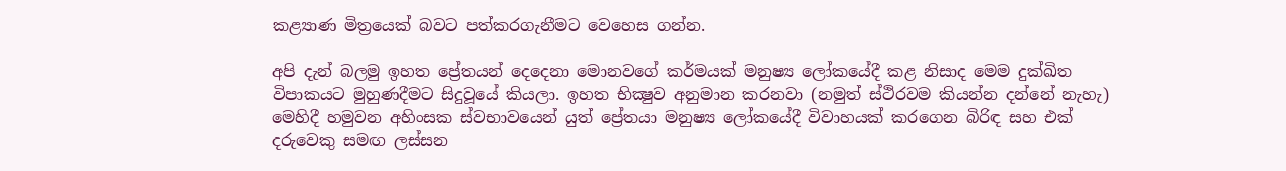කළ්‍යාණ මිත්‍රයෙක්‌ බවට පත්කරගැනීමට වෙහෙස ගන්න.

අපි දැන් බලමු ඉහත ප්‍රේතයන් දෙදෙනා මොනවගේ කර්මයක්‌ මනුෂ්‍ය ලෝකයේදී කළ නිසාද මෙම දුක්‌ඛිත විපාකයට මුහුණදීමට සිදුවූයේ කියලා. ඉහත භික්‍ෂුව අනුමාන කරනවා (නමුත් ස්‌ථිරවම කියන්න දන්නේ නැහැ) මෙහිදී හමුවන අහිංසක ස්‌වභාවයෙන් යුත් ප්‍රේතයා මනුෂ්‍ය ලෝකයේදී විවාහයක්‌ කරගෙන බිරිඳ සහ එක්‌ දරුවෙකු සමඟ ලස්‌සන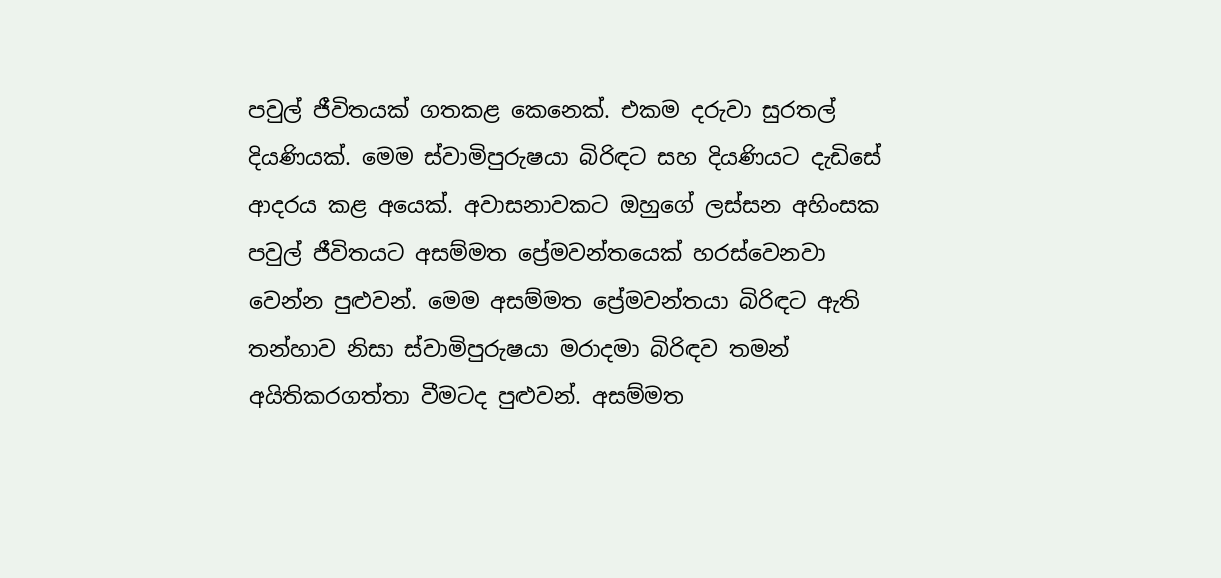පවුල් ජීවිතයක්‌ ගතකළ කෙනෙක්‌. එකම දරුවා සුරතල් දියණියක්‌. මෙම ස්‌වාමිපුරුෂයා බිරිඳට සහ දියණියට දැඩිසේ ආදරය කළ අයෙක්‌. අවාසනාවකට ඔහුගේ ලස්‌සන අහිංසක පවුල් ජීවිතයට අසම්මත ප්‍රේමවන්තයෙක්‌ හරස්‌වෙනවා වෙන්න පුළුවන්. මෙම අසම්මත ප්‍රේමවන්තයා බිරිඳට ඇති තන්හාව නිසා ස්‌වාමිපුරුෂයා මරාදමා බිරිඳව තමන් අයිතිකරගත්තා වීමටද පුළුවන්. අසම්මත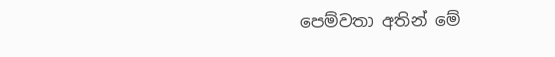පෙම්වතා අතින් මේ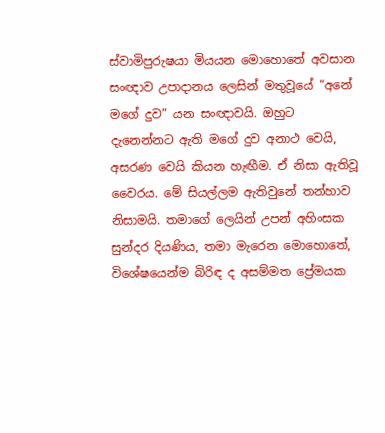ස්‌වාමිපුරුෂයා මියයන මොහොතේ අවසාන සංඥාව උපාදානය ලෙසින් මතුවූයේ “අනේ මගේ දුව” යන සංඥාවයි. ඔහුට දැනෙන්නට ඇති මගේ දුව අනාථ වෙයි, අසරණ වෙයි කියන හැඟීම. ඒ නිසා ඇතිවූ වෛරය. මේ සියල්ලම ඇතිවුනේ තන්හාව නිසාමයි. තමාගේ ලෙයින් උපන් අහිංසක සුන්දර දියණිය, තමා මැරෙන මොහොතේ, විශේෂයෙන්ම බිරිඳ ද අසම්මත ප්‍රේමයක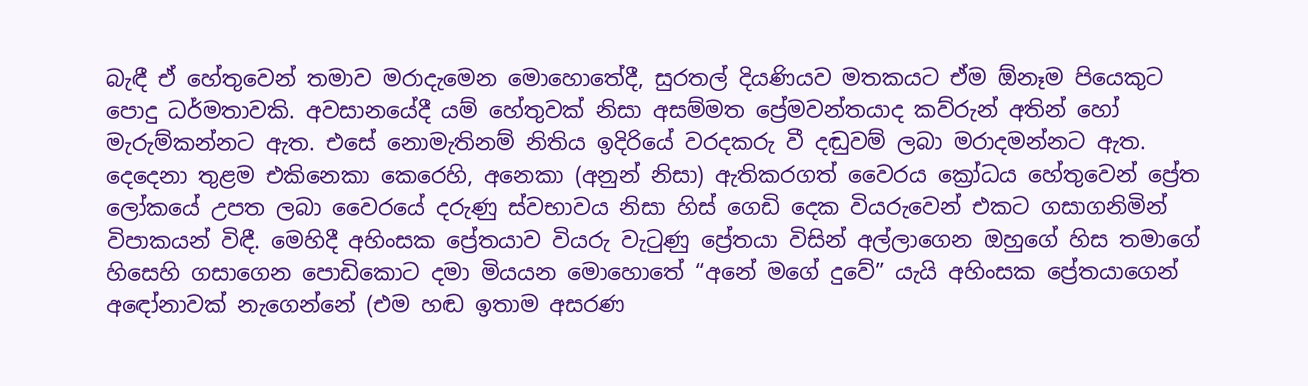බැඳී ඒ හේතුවෙන් තමාව මරාදැමෙන මොහොතේදී, සුරතල් දියණියව මතකයට ඒම ඕනෑම පියෙකුට පොදු ධර්මතාවකි. අවසානයේදී යම් හේතුවක්‌ නිසා අසම්මත ප්‍රේමවන්තයාද කව්රුන් අතින් හෝ මැරුම්කන්නට ඇත. එසේ නොමැතිනම් නිතිය ඉදිරියේ වරදකරු වී දඬුවම් ලබා මරාදමන්නට ඇත. දෙදෙනා තුළම එකිනෙකා කෙරෙහි, අනෙකා (අනුන් නිසා) ඇතිකරගත් වෛරය ක්‍රෝධය හේතුවෙන් ප්‍රේත ලෝකයේ උපත ලබා වෛරයේ දරුණු ස්‌වභාවය නිසා හිස්‌ ගෙඩි දෙක වියරුවෙන් එකට ගසාගනිමින් විපාකයන් විඳී. මෙහිදී අහිංසක ප්‍රේතයාව වියරු වැටුණු ප්‍රේතයා විසින් අල්ලාගෙන ඔහුගේ හිස තමාගේ හිසෙහි ගසාගෙන පොඩිකොට දමා මියයන මොහොතේ “අනේ මගේ දුවේ” යැයි අහිංසක ප්‍රේතයාගෙන් අඳෝනාවක්‌ නැගෙන්නේ (එම හඬ ඉතාම අසරණ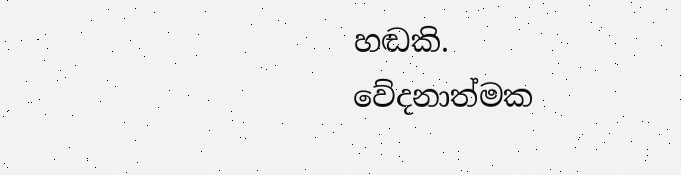හඬකි. වේදනාත්මක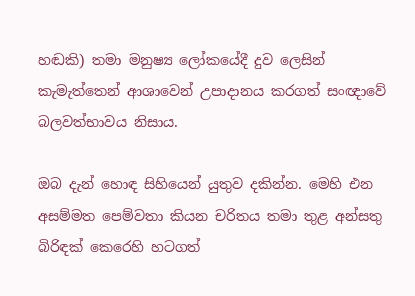හඬකි) තමා මනුෂ්‍ය ලෝකයේදී දුව ලෙසින් කැමැත්තෙන් ආශාවෙන් උපාදානය කරගත් සංඥාවේ බලවත්භාවය නිසාය.

ඔබ දැන් හොඳ සිහියෙන් යුතුව දකින්න. මෙහි එන අසම්මත පෙම්වතා කියන චරිතය තමා තුළ අන්සතු බිරිඳක්‌ කෙරෙහි හටගත්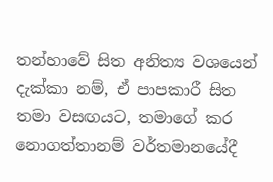තන්හාවේ සිත අනිත්‍ය වශයෙන් දැක්‌කා නම්, ඒ පාපකාරී සිත තමා වසඟයට, තමාගේ කර නොගත්තානම් වර්තමානයේදී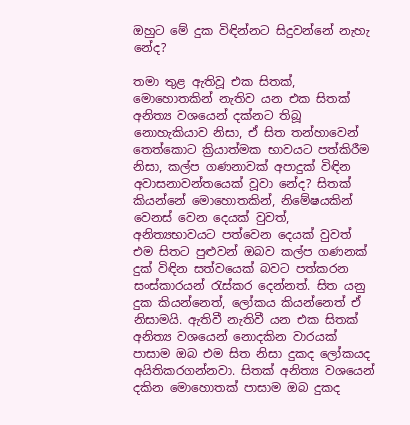ඔහුට මේ දුක විඳින්නට සිදුවන්නේ නැහැ නේද?

තමා තුළ ඇතිවූ එක සිතක්‌, මොහොතකින් නැතිව යන එක සිතක්‌ අනිත්‍ය වශයෙන් දක්‌නට තිබූ නොහැකියාව නිසා, ඒ සිත තන්හාවෙන් තෙත්කොට ක්‍රියාත්මක භාවයට පත්කිරීම නිසා, කල්ප ගණනාවක්‌ අපාදුක්‌ විඳින අවාසනාවන්තයෙක්‌ වූවා නේද? සිතක්‌ කියන්නේ මොහොතකින්, නිමේෂයකින් වෙනස්‌ වෙන දෙයක්‌ වුවත්, අනිත්‍යභාවයට පත්වෙන දෙයක්‌ වුවත් එම සිතට පුළුවන් ඔබව කල්ප ගණනක්‌ දුක්‌ විඳින සත්වයෙක්‌ බවට පත්කරන සංස්‌කාරයන් රැස්‌කර දෙන්නත්. සිත යනු දුක කියන්නෙත්, ලෝකය කියන්නෙත් ඒ නිසාමයි. ඇතිවී නැතිවී යන එක සිතක්‌ අනිත්‍ය වශයෙන් නොදකින වාරයක්‌ පාසාම ඔබ එම සිත නිසා දුකද ලෝකයද අයිතිකරගන්නවා. සිතක්‌ අනිත්‍ය වශයෙන් දකින මොහොතක්‌ පාසාම ඔබ දුකද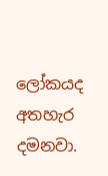ලෝකයද අතහැර දමනවා.